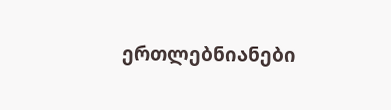ერთლებნიანები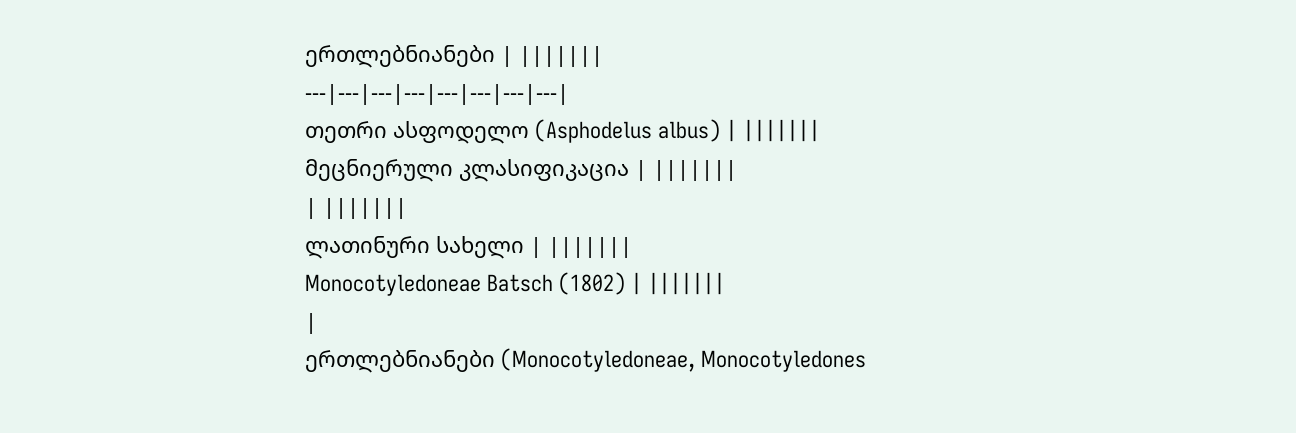ერთლებნიანები | |||||||
---|---|---|---|---|---|---|---|
თეთრი ასფოდელო (Asphodelus albus) | |||||||
მეცნიერული კლასიფიკაცია | |||||||
| |||||||
ლათინური სახელი | |||||||
Monocotyledoneae Batsch (1802) | |||||||
|
ერთლებნიანები (Monocotyledoneae, Monocotyledones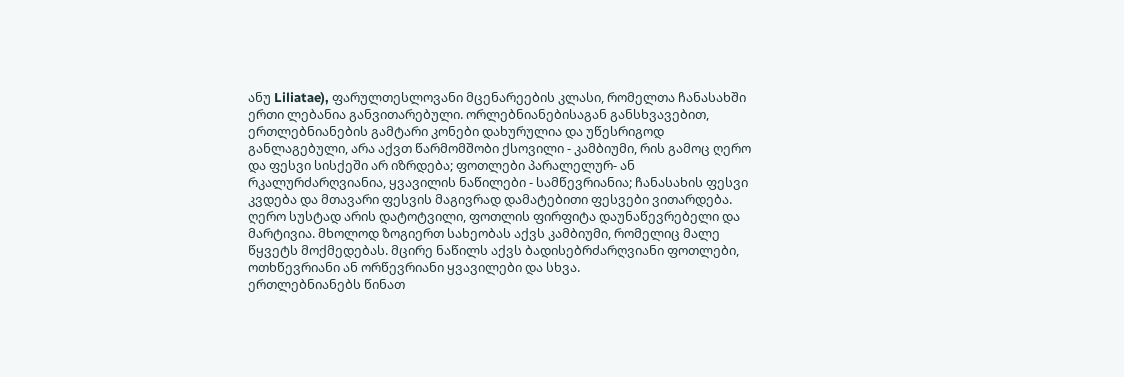ანუ Liliatae), ფარულთესლოვანი მცენარეების კლასი, რომელთა ჩანასახში ერთი ლებანია განვითარებული. ორლებნიანებისაგან განსხვავებით, ერთლებნიანების გამტარი კონები დახურულია და უწესრიგოდ განლაგებული, არა აქვთ წარმომშობი ქსოვილი - კამბიუმი, რის გამოც ღერო და ფესვი სისქეში არ იზრდება; ფოთლები პარალელურ- ან რკალურძარღვიანია, ყვავილის ნაწილები - სამწევრიანია; ჩანასახის ფესვი კვდება და მთავარი ფესვის მაგივრად დამატებითი ფესვები ვითარდება. ღერო სუსტად არის დატოტვილი, ფოთლის ფირფიტა დაუნაწევრებელი და მარტივია. მხოლოდ ზოგიერთ სახეობას აქვს კამბიუმი, რომელიც მალე წყვეტს მოქმედებას. მცირე ნაწილს აქვს ბადისებრძარღვიანი ფოთლები, ოთხწევრიანი ან ორწევრიანი ყვავილები და სხვა.
ერთლებნიანებს წინათ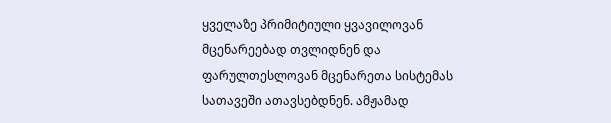ყველაზე პრიმიტიული ყვავილოვან მცენარეებად თვლიდნენ და ფარულთესლოვან მცენარეთა სისტემას სათავეში ათავსებდნენ. ამჟამად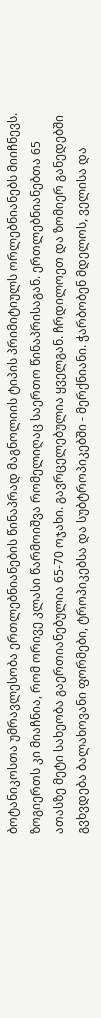ბოტანიკოსთა უმრავლესობა ერთლებნიანების წინაპრად მაგნოლიის ტიპის პრიმიტიულს ორლებნიანებს მიიჩნევს. ზოგიერთს კი მიაჩნია, რომ ორივე კლასი წარმოიშვა რომელიღაც საერთო წინაპრისაგან. ერთლებნიანებთა 65 ათასზე მეტი სახეობა გაერთიანებულია 65-70 ოჯახი. გავრცელებულია ყველგან. ჩრდილოეთ და ზომიერ განედებში გვხვდება ბალახოვანი ფორმები, ტროპიკებსა და სუბტროპიკებში - მერქნიანი. ჭარბობენ მდელოს, ველისა და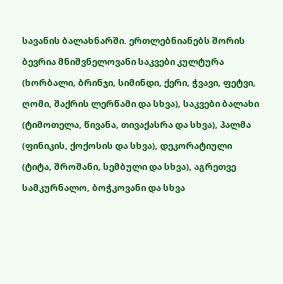სავანის ბალახნარში. ერთლებნიანებს შორის ბევრია მნიშვნელოვანი საკვები კულტურა (ხორბალი, ბრინჯი, სიმინდი, ქერი, ჭვავი, ფეტვი, ღომი, შაქრის ლერწამი და სხვა), საკვები ბალახი (ტიმოთელა, წივანა, თივაქასრა და სხვა), პალმა (ფინიკის, ქოქოსის და სხვა), დეკორატიული (ტიტა, შროშანი, სემბული და სხვა), აგრეთვე სამკურნალო, ბოჭკოვანი და სხვა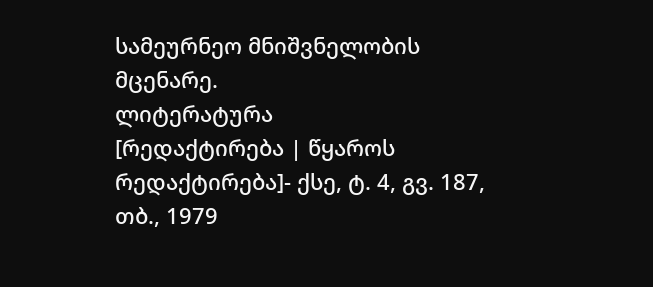სამეურნეო მნიშვნელობის მცენარე.
ლიტერატურა
[რედაქტირება | წყაროს რედაქტირება]- ქსე, ტ. 4, გვ. 187, თბ., 1979